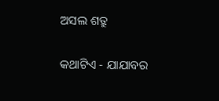ଅସଲ ଶତ୍ରୁ

କଥାଟିଏ - ଯାଯାବର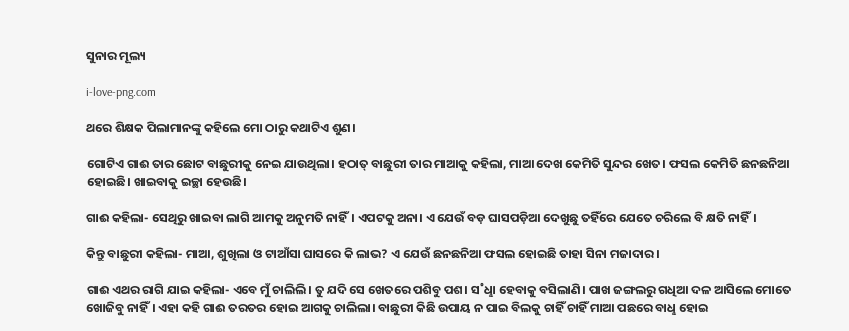ସୁନାର ମୂଲ୍ୟ

i-love-png.com

ଥରେ ଶିକ୍ଷକ ପିଲାମାନଙ୍କୁ କହିଲେ ମୋ ଠାରୁ କଥାଟିଏ ଶୁଣ।

ଗୋଟିଏ ଗାଈ ତାର ଛୋଟ ବାଛୁରୀକୁ ନେଇ ଯାଉଥିଲା। ହଠାତ୍‌ ବାଛୁରୀ ତାର ମାଆକୁ କହିଲା, ମାଆ ଦେଖ କେମିତି ସୁନ୍ଦର ଖେତ। ଫସଲ କେମିତି ଛନଛନିଆ ହୋଇଛି। ଖାଇବାକୁ ଇଚ୍ଛା ହେଉଛି।

ଗାଈ କହିଲା- ସେଥିରୁ ଖାଇବା ଲାଗି ଆମକୁ ଅନୁମତି ନାହିଁ। ଏପଟକୁ ଅନା। ଏ ଯେଉଁ ବଡ଼ ଘାସପଡ଼ିଆ ଦେଖୁଛୁ ତହିଁରେ ଯେତେ ଚରିଲେ ବି କ୍ଷତି ନାହିଁ।

କିନ୍ତୁ ବାଛୁରୀ କହିଲା- ମାଆ, ଶୁଖିଲା ଓ ଟାଆଁସା ଘାସରେ କି ଲାଭ? ଏ ଯେଉଁ ଛନଛନିଆ ଫସଲ ହୋଇଛି ତାହା ସିନା ମଜାଦାର।

ଗାଈ ଏଥର ରାଗି ଯାଇ କହିଲା- ଏବେ ମୁଁ ଚାଲିଲି। ତୁ ଯଦି ସେ ଖେତରେ ପଶିବୁ ପଶ। ସ˚ଧୢା ହେବାକୁ ବସିଲାଣି। ପାଖ ଜଙ୍ଗଲରୁ ଗଧିଆ ଦଳ ଆସିଲେ ମୋତେ ଖୋଜିବୁ ନାହିଁ। ଏହା କହି ଗାଈ ତରତର ହୋଇ ଆଗକୁ ଚାଲିଲା। ବାଛୁରୀ କିଛି ଉପାୟ ନ ପାଇ ବିଲକୁ ଚାହିଁ ଚାହିଁ ମାଆ ପଛରେ ବାଧୢ ହୋଇ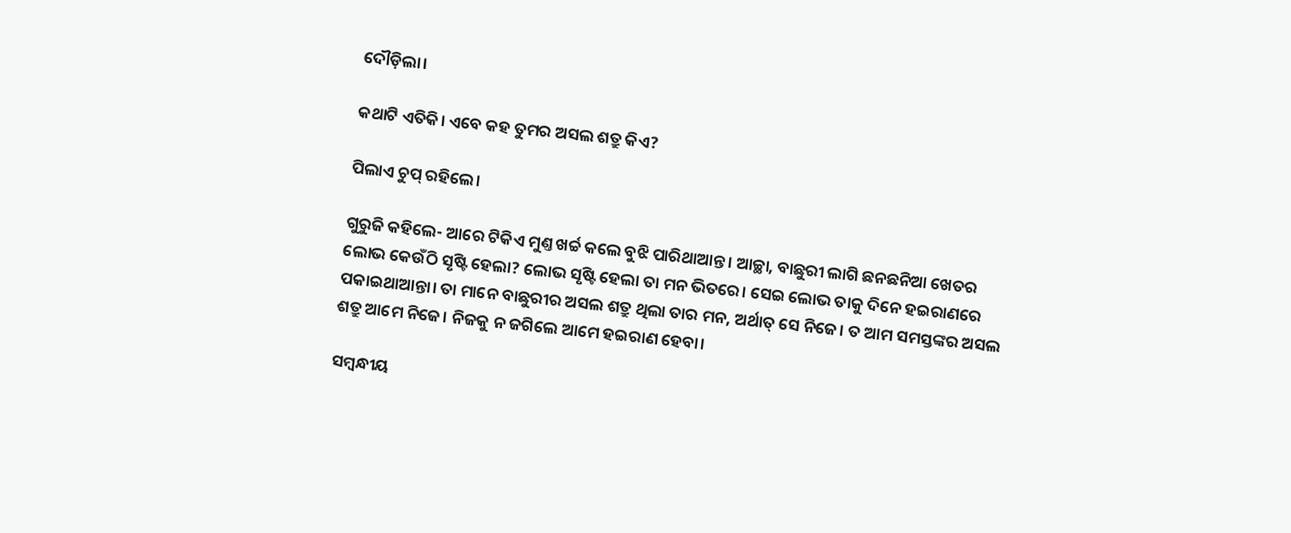ଦୌଡ଼ିଲା।

କଥାଟି ଏତିକି। ଏବେ କହ ତୁମର ଅସଲ ଶତ୍ରୁ କିଏ?

ପିଲାଏ ଚୁପ୍‌ ରହିଲେ।

ଗୁରୁଜି କହିଲେ- ଆରେ ଟିକିଏ ମୁଣ୍ତ ଖର୍ଚ୍ଚ କଲେ ବୁଝି ପାରିଥାଆନ୍ତ। ଆଚ୍ଛା, ବାଛୁରୀ ଲାଗି ଛନଛନିଆ ଖେତର ଲୋଭ କେଉଁଠି ସୃଷ୍ଟି ହେଲା? ଲୋଭ ସୃଷ୍ଟି ହେଲା ତା ମନ ଭିତରେ। ସେଇ ଲୋଭ ତାକୁ ଦିନେ ହଇରାଣରେ ପକାଇଥାଆନ୍ତା। ତା ମାନେ ବାଛୁରୀର ଅସଲ ଶତ୍ରୁ ଥିଲା ତାର ମନ, ଅର୍ଥାତ୍‌ ସେ ନିଜେ। ତ ଆମ ସମସ୍ତଙ୍କର ଅସଲ ଶତ୍ରୁ ଆମେ ନିଜେ। ନିଜକୁ ନ ଜଗିଲେ ଆମେ ହଇରାଣ ହେବା।

ସମ୍ବନ୍ଧୀୟ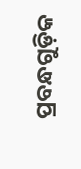ପ୍ରବନ୍ଧଗୁଡ଼ିକ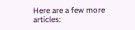Here are a few more articles: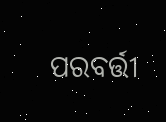ପରବର୍ତ୍ତୀ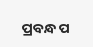ପ୍ରବନ୍ଧ ପ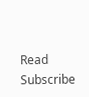Read
Subscribe